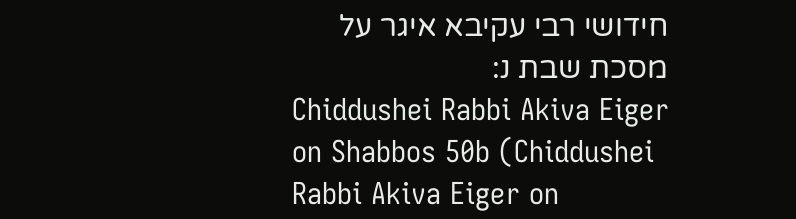חידושי רבי עקיבא איגר על מסכת שבת נ:
Chiddushei Rabbi Akiva Eiger on Shabbos 50b (Chiddushei Rabbi Akiva Eiger on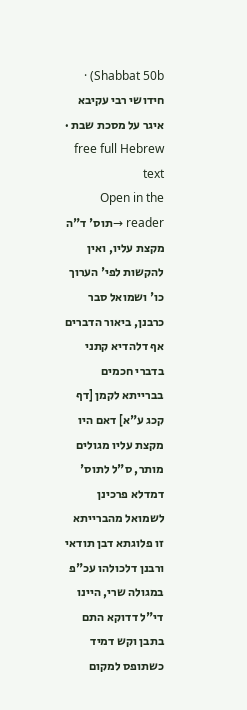Shabbat 50b) · חידושי רבי עקיבא איגר על מסכת שבת · free full Hebrew text
Open in the reader →תוס' ד"ה מקצת עליו, ואין להקשות לפי' הערוך כו' ושמואל סבר כרבנן, ביאור הדברים אף דלהדיא קתני בדברי חכמים בברייתא לקמן [דף קכג ע"א] דאם היו מקצת עליו מגולים מותר, ס"ל לתוס' דמדלא פרכינן לשמואל מהברייתא זו פלוגתא דבן תודאי ורבנן דלכולהו עכ"פ במגולה שרי, היינו די"ל דדוקא התם בתבן וקש דמיד כשתופס למקום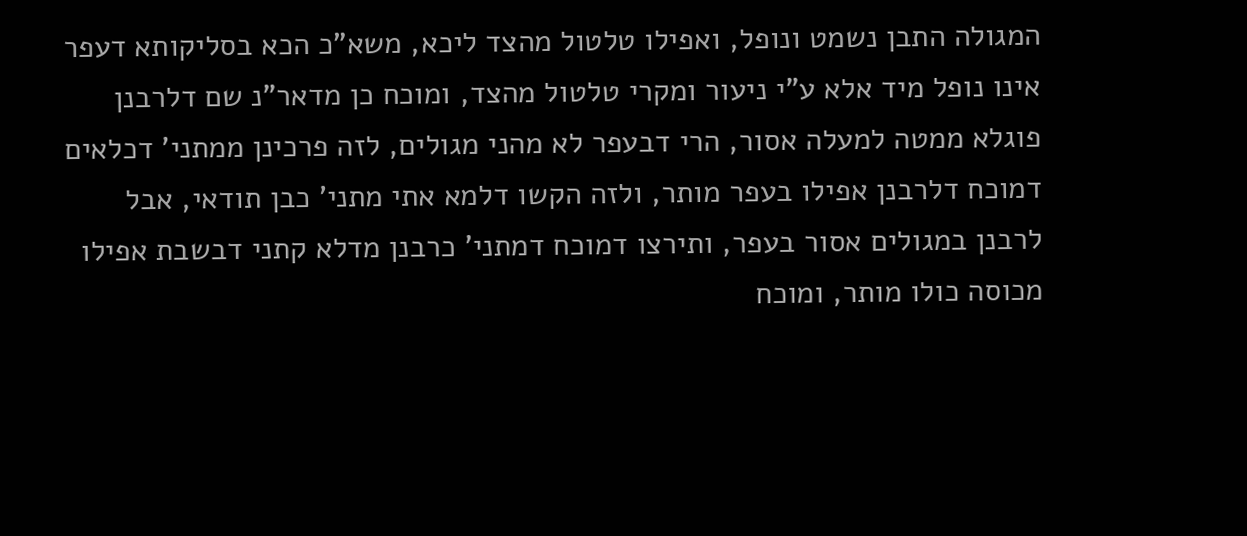המגולה התבן נשמט ונופל, ואפילו טלטול מהצד ליכא, משא"כ הכא בסליקותא דעפר אינו נופל מיד אלא ע"י ניעור ומקרי טלטול מהצד, ומוכח כן מדאר"נ שם דלרבנן פוגלא ממטה למעלה אסור, הרי דבעפר לא מהני מגולים, לזה פרכינן ממתני' דכלאים דמוכח דלרבנן אפילו בעפר מותר, ולזה הקשו דלמא אתי מתני' כבן תודאי, אבל לרבנן במגולים אסור בעפר, ותירצו דמוכח דמתני' כרבנן מדלא קתני דבשבת אפילו מכוסה כולו מותר, ומוכח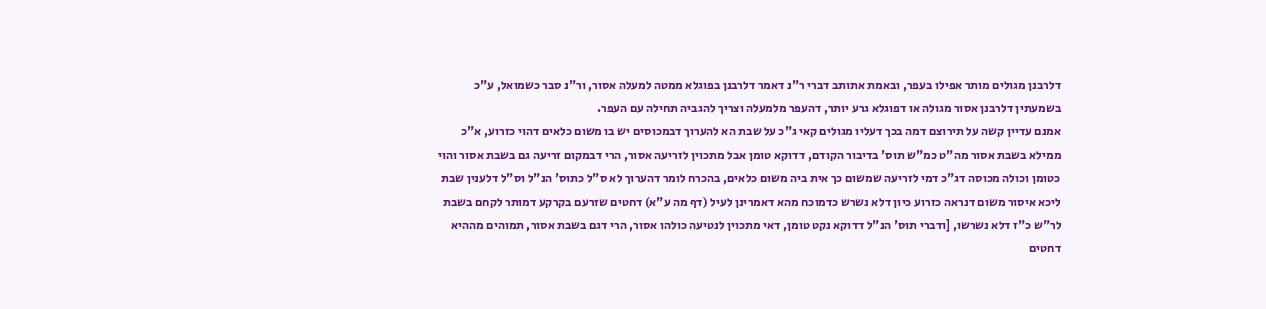דלרבנן מגולים מותר אפילו בעפר, ובאמת אתותב דברי ר"נ דאמר דלרבנן בפוגלא ממטה למעלה אסור, ור"נ סבר כשמואל, ע"כ בשמעתין דלרבנן אסור מגולה או דפוגלא גרע יותר, דהעפר מלמעלה וצריך להגביה תחילה עם העפר.
אמנם עדיין קשה על תירוצם דמה בכך דעליו מגולים קאי ג"כ על שבת הא להערוך דבמכוסים יש בו משום כלאים דהוי כזרוע, א"כ ממילא בשבת אסור מה"ט כמ"ש תוס' בדיבור הקודם, דדוקא טומן אבל מתכוין לזריעה אסור, הרי דבמקום זריעה גם בשבת אסור והוי כטומן וכולה מכוסה דג"כ דמי לזריעה שמשום כך אית ביה משום כלאים, בהכרח לומר דהערוך לא ס"ל כתוס' הנ"ל וס"ל דלענין שבת ליכא איסור משום דנראה כזרוע כיון דלא נשרש כדמוכח מהא דאמרינן לעיל (דף מה ע"א) דחטים שזרעם בקרקע דמותר לקחם בשבת לר"ש כ"ז דלא נשרשו, [ודברי תוס' הנ"ל דדוקא נקט טומן, דאי מתכוין לנטיעה כולהו אסור, הרי דגם בשבת אסור, תמוהים מההיא דחטים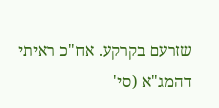שזרעם בקרקע. אח"כ ראיתי דהמג"א (סי'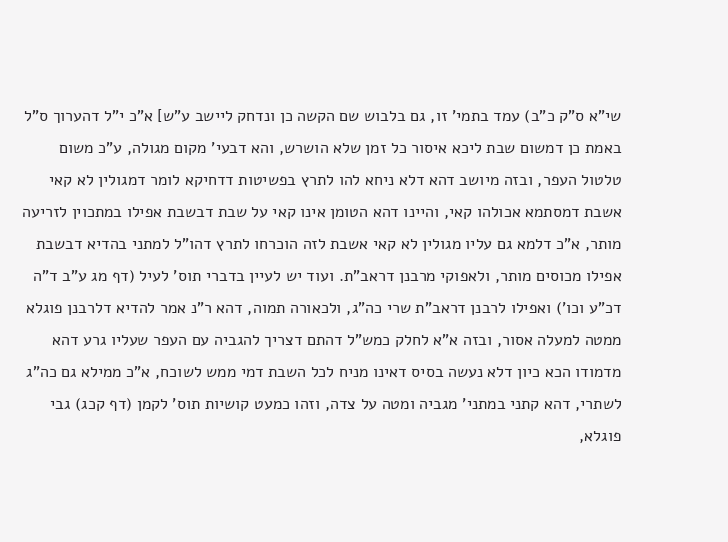שי"א ס"ק כ"ב) עמד בתמי' זו, גם בלבוש שם הקשה כן ונדחק ליישב ע"ש] א"כ י"ל דהערוך ס"ל באמת כן דמשום שבת ליכא איסור כל זמן שלא הושרש, והא דבעי' מקום מגולה, ע"כ משום טלטול העפר, ובזה מיושב דהא דלא ניחא להו לתרץ בפשיטות דדחיקא לומר דמגולין לא קאי אשבת דמסתמא אכולהו קאי, והיינו דהא הטומן אינו קאי על שבת דבשבת אפילו במתכוין לזריעה מותר, א"כ דלמא גם עליו מגולין לא קאי אשבת לזה הוכרחו לתרץ דהו"ל למתני בהדיא דבשבת אפילו מכוסים מותר, ולאפוקי מרבנן דראב"ת. ועוד יש לעיין בדברי תוס' לעיל (דף מג ע"ב ד"ה דכ"ע וכו') ואפילו לרבנן דראב"ת שרי כה"ג, ולכאורה תמוה, דהא ר"נ אמר להדיא דלרבנן פוגלא ממטה למעלה אסור, ובזה א"א לחלק כמש"ל דהתם דצריך להגביה עם העפר שעליו גרע דהא מדמודו הכא כיון דלא נעשה בסיס דאינו מניח לכל השבת דמי ממש לשוכח, א"כ ממילא גם כה"ג לשתרי, דהא קתני במתני' מגביה ומטה על צדה, וזהו כמעט קושיות תוס' לקמן (דף קכג) גבי פוגלא,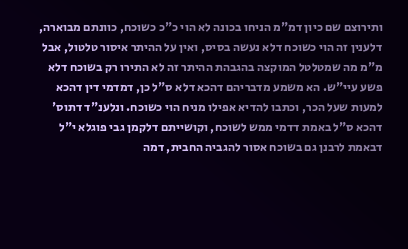ותירוצם שם כיון דמ"מ הניחו בכונה לא הוי כ"כ כשוכח, כוונתם מבוארה, דלענין זה הוי כשוכח דלא נעשה בסיס, ואין על ההיתר איסור טלטול, אבל מ"מ מה שמטלטל המוקצה בהגבהת ההיתר זה לא התירו רק בשוכח דלא פשע עיי"ש. הא משמע מדבריהם דהכא דלא ס"ל כן, דמדמי דין דהכא למעות שעל הכר, וכתבו להדיא אפילו מניח הוי כשוכח. ונלענ"ד דתוס' דהכא ס"ל באמת דדמי ממש לשוכח, וקושייתם דלקמן גבי פוגלא י"ל דבאמת לרבנן גם בשוכח אסור להגביה החבית, דמה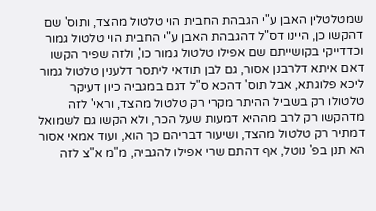שמטלטלין האבן ע"י הגבהת החבית הוי טלטול מהצד, ותוס' שם דהקשו כן, היינו דס"ל דהגבהת האבן ע"י החבית הוי טלטול גמור וכדדייקי בקושייתם שם אפילו טלטול גמור כו', ולזה שפיר הקשו דאם איתא דלרבנן אסור, גם לבן תודאי ליתסר דלענין טלטול גמור ליכא פלוגתא, אבל תוס' דהכא ס"ל דגם במגביה כיון דעיקר טלטולו רק בשביל ההיתר מקרי רק טלטול מהצד, וראי' לזה מדהקשו רק לרב מההיא דמעות שעל הכר, ולא הקשו גם לשמואל דמתיר רק טלטול מהצד, ושיעור דבריהם כך הוא, ועוד אמאי אסור הא תנן בפ' נוטל, אף דהתם שרי אפילו להגביה, מ"מ א"צ לזה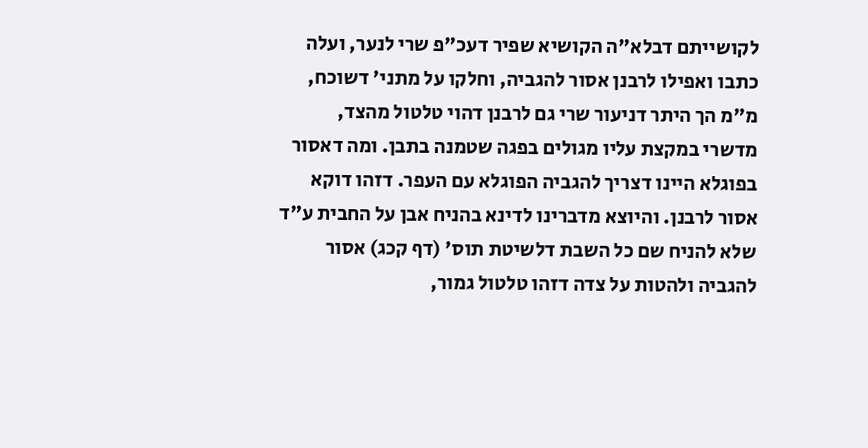לקושייתם דבלא"ה הקושיא שפיר דעכ"פ שרי לנער, ועלה כתבו ואפילו לרבנן אסור להגביה, וחלקו על מתני' דשוכח, מ"מ הך היתר דניעור שרי גם לרבנן דהוי טלטול מהצד, מדשרי במקצת עליו מגולים בפגה שטמנה בתבן. ומה דאסור בפוגלא היינו דצריך להגביה הפוגלא עם העפר. דזהו דוקא אסור לרבנן. והיוצא מדברינו לדינא בהניח אבן על החבית ע"ד שלא להניח שם כל השבת דלשיטת תוס' (דף קכג) אסור להגביה ולהטות על צדה דזהו טלטול גמור,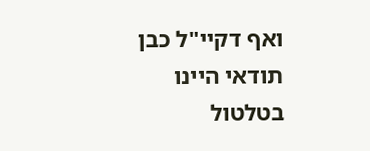ואף דקיי"ל כבן תודאי היינו בטלטול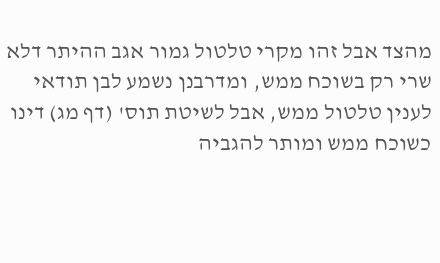מהצד אבל זהו מקרי טלטול גמור אגב ההיתר דלא שרי רק בשוכח ממש, ומדרבנן נשמע לבן תודאי לענין טלטול ממש, אבל לשיטת תוס' (דף מג) דינו כשוכח ממש ומותר להגביה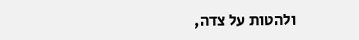ולהטות על צדה,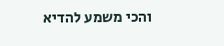והכי משמע להדיא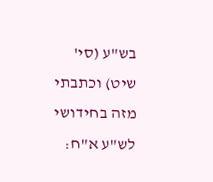בש"ע (סי' שיט) וכתבתי מזה בחידושי לש"ע א"ח: